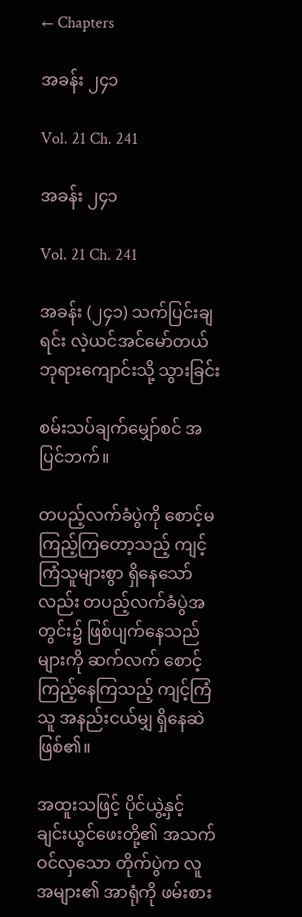← Chapters

အခန်း ၂၄၁

Vol. 21 Ch. 241

အခန်း ၂၄၁

Vol. 21 Ch. 241

အခန်း (၂၄၁) သက်ပြင်းချရင်း လဲ့ယင်အင်မော်တယ်ဘုရားကျောင်းသို့ သွားခြင်း

စမ်းသပ်ချက်မျှော်စင် အပြင်ဘက်။

တပည့်လက်ခံပွဲကို စောင့်မကြည့်ကြတော့သည့် ကျင့်ကြံသူများစွာ ရှိနေသော်လည်း တပည့်လက်ခံပွဲအတွင်း၌ ဖြစ်ပျက်နေသည်များကို ဆက်လက် စောင့်ကြည့်နေကြသည့် ကျင့်ကြံသူ အနည်းငယ်မျှ ရှိနေဆဲဖြစ်၏။

အထူးသဖြင့် ပိုင်ယွဲ့နှင့် ချင်းယွင်ဖေးတို့၏ အသက်ဝင်လှသော တိုက်ပွဲက လူအများ၏ အာရုံကို ဖမ်းစား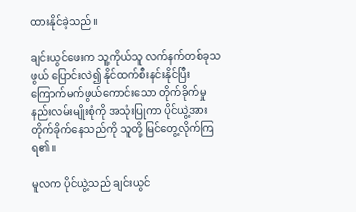ထားနိုင်ခဲ့သည်။

ချင်းယွင်ဖေးက သူ့ကိုယ်သူ လက်နက်တစ်ခုသဖွယ် ပြောင်းလဲ၍ နိုင်ထက်စီးနင်းနိုင်ပြီး ကြောက်မက်ဖွယ်ကောင်းသော တိုက်ခိုက်မှု နည်းလမ်းမျိုးစုံကို အသုံးပြုကာ ပိုင်ယွဲ့အား တိုက်ခိုက်နေသည်ကို သူတို့ မြင်တွေ့လိုက်ကြရ၏။

မူလက ပိုင်ယွဲ့သည် ချင်းယွင်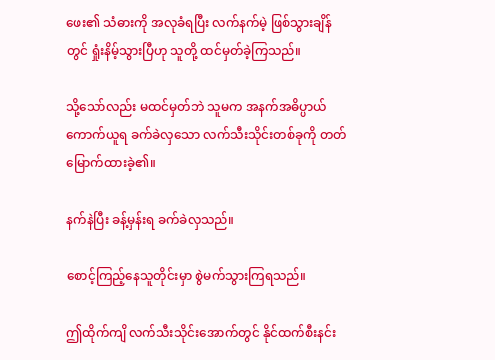ဖေး၏ သံဓားကို အလုခံရပြီး လက်နက်မဲ့ ဖြစ်သွားချိန်တွင် ရှုံးနိမ့်သွားပြီဟု သူတို့ ထင်မှတ်ခဲ့ကြသည်။

သို့သော်လည်း မထင်မှတ်ဘဲ သူမက အနက်အဓိပ္ပာယ် ကောက်ယူရ ခက်ခဲလှသော လက်သီးသိုင်းတစ်ခုကို တတ်မြောက်ထားခဲ့၏။

နက်နဲပြီး ခန့်မှန်းရ ခက်ခဲလှသည်။

စောင့်ကြည့်နေသူတိုင်းမှာ စွဲမက်သွားကြရသည်။

ဤထိုက်ကျိ လက်သီးသိုင်းအောက်တွင် နိုင်ထက်စီးနင်း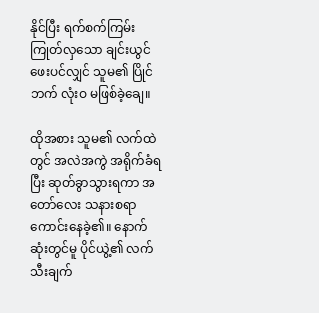နိုင်ပြီး ရက်စက်ကြမ်းကြုတ်လှသော ချင်းယွင်ဖေးပင်လျှင် သူမ၏ ပြိုင်ဘက် လုံးဝ မဖြစ်ခဲ့ချေ။

ထိုအစား သူမ၏ လက်ထဲတွင် အလဲအကွဲ အရိုက်ခံရပြီး ဆုတ်ခွာသွားရကာ အတော်လေး သနားစရာ ကောင်းနေခဲ့၏။ နောက်ဆုံးတွင်မူ ပိုင်ယွဲ့၏ လက်သီးချက်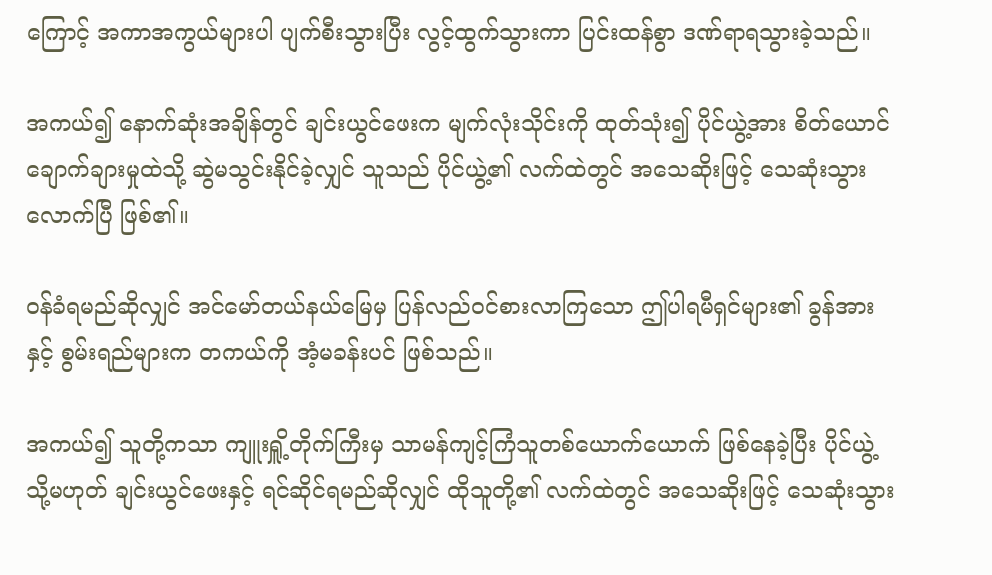ကြောင့် အကာအကွယ်များပါ ပျက်စီးသွားပြီး လွင့်ထွက်သွားကာ ပြင်းထန်စွာ ဒဏ်ရာရသွားခဲ့သည်။

အကယ်၍ နောက်ဆုံးအချိန်တွင် ချင်းယွင်ဖေးက မျက်လုံးသိုင်းကို ထုတ်သုံး၍ ပိုင်ယွဲ့အား စိတ်ယောင်ချောက်ချားမှုထဲသို့ ဆွဲမသွင်းနိုင်ခဲ့လျှင် သူသည် ပိုင်ယွဲ့၏ လက်ထဲတွင် အသေဆိုးဖြင့် သေဆုံးသွားလောက်ပြီ ဖြစ်၏။

ဝန်ခံရမည်ဆိုလျှင် အင်မော်တယ်နယ်မြေမှ ပြန်လည်ဝင်စားလာကြသော ဤပါရမီရှင်များ၏ ခွန်အားနှင့် စွမ်းရည်များက တကယ်ကို အံ့မခန်းပင် ဖြစ်သည်။

အကယ်၍ သူတို့ကသာ ကျူးရှိူ့တိုက်ကြီးမှ သာမန်ကျင့်ကြံသူတစ်ယောက်ယောက် ဖြစ်နေခဲ့ပြီး ပိုင်ယွဲ့ သို့မဟုတ် ချင်းယွင်ဖေးနှင့် ရင်ဆိုင်ရမည်ဆိုလျှင် ထိုသူတို့၏ လက်ထဲတွင် အသေဆိုးဖြင့် သေဆုံးသွား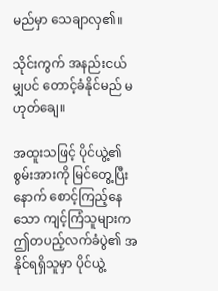မည်မှာ သေချာလှ၏။

သိုင်းကွက် အနည်းငယ်မျှပင် တောင့်ခံနိုင်မည် မဟုတ်ချေ။

အထူးသဖြင့် ပိုင်ယွဲ့၏ စွမ်းအားကို မြင်တွေ့ပြီးနောက် စောင့်ကြည့်နေသော ကျင့်ကြံသူများက ဤတပည့်လက်ခံပွဲ၏ အနိုင်ရရှိသူမှာ ပိုင်ယွဲ့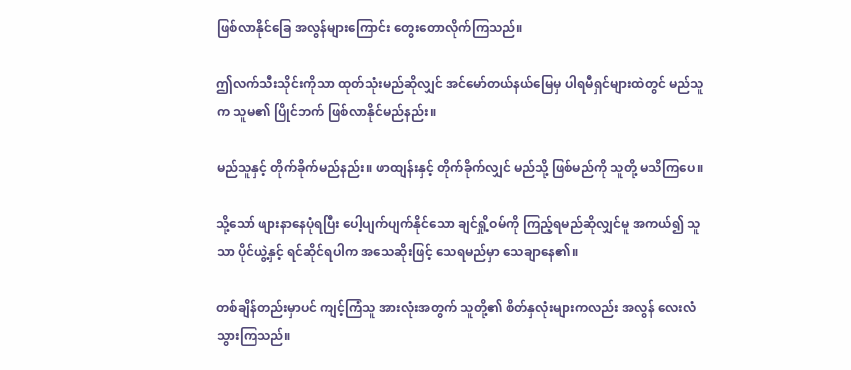ဖြစ်လာနိုင်ခြေ အလွန်များကြောင်း တွေးတောလိုက်ကြသည်။

ဤလက်သီးသိုင်းကိုသာ ထုတ်သုံးမည်ဆိုလျှင် အင်မော်တယ်နယ်မြေမှ ပါရမီရှင်များထဲတွင် မည်သူက သူမ၏ ပြိုင်ဘက် ဖြစ်လာနိုင်မည်နည်း။

မည်သူနှင့် တိုက်ခိုက်မည်နည်း။ ဖာထျန်းနှင့် တိုက်ခိုက်လျှင် မည်သို့ ဖြစ်မည်ကို သူတို့ မသိကြပေ။

သို့သော် ဖျားနာနေပုံရပြီး ပေါ့ပျက်ပျက်နိုင်သော ချင်ရှို့ဝမ်ကို ကြည့်ရမည်ဆိုလျှင်မူ အကယ်၍ သူသာ ပိုင်ယွဲ့နှင့် ရင်ဆိုင်ရပါက အသေဆိုးဖြင့် သေရမည်မှာ သေချာနေ၏။

တစ်ချိန်တည်းမှာပင် ကျင့်ကြံသူ အားလုံးအတွက် သူတို့၏ စိတ်နှလုံးများကလည်း အလွန် လေးလံသွားကြသည်။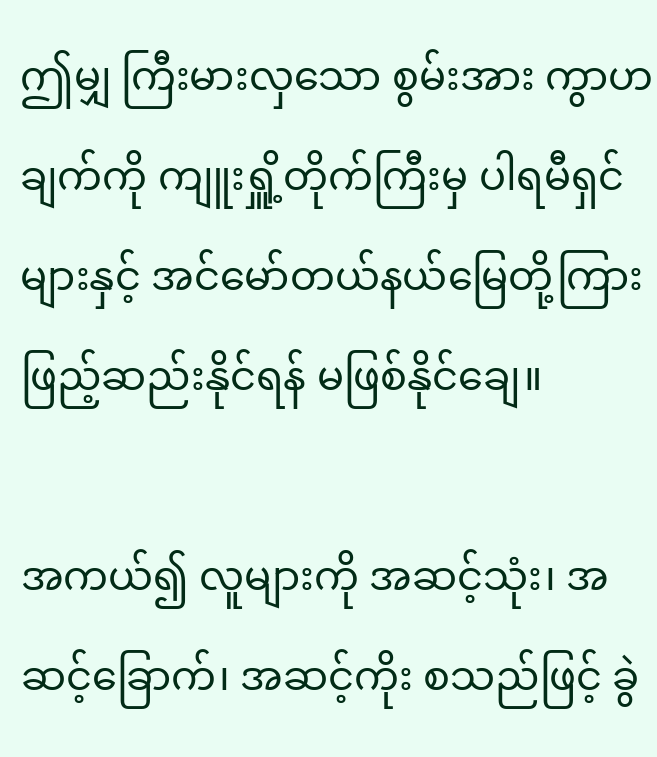ဤမျှ ကြီးမားလှသော စွမ်းအား ကွာဟချက်ကို ကျူးရှိူ့တိုက်ကြီးမှ ပါရမီရှင်များနှင့် အင်မော်တယ်နယ်မြေတို့ကြား ဖြည့်ဆည်းနိုင်ရန် မဖြစ်နိုင်ချေ။

အကယ်၍ လူများကို အဆင့်သုံး၊ အဆင့်ခြောက်၊ အဆင့်ကိုး စသည်ဖြင့် ခွဲ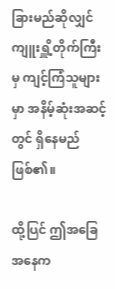ခြားမည်ဆိုလျှင် ကျူးရှိူ့တိုက်ကြီးမှ ကျင့်ကြံသူများမှာ အနိမ့်ဆုံးအဆင့်တွင် ရှိနေမည် ဖြစ်၏။

ထို့ပြင် ဤအခြေအနေက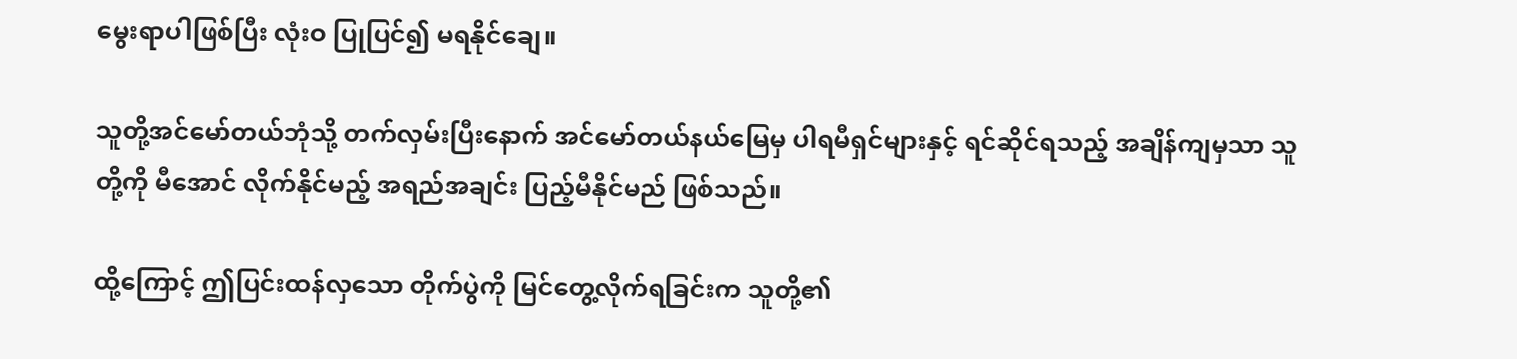မွေးရာပါဖြစ်ပြီး လုံးဝ ပြုပြင်၍ မရနိုင်ချေ။

သူတို့အင်မော်တယ်ဘုံသို့ တက်လှမ်းပြီးနောက် အင်မော်တယ်နယ်မြေမှ ပါရမီရှင်များနှင့် ရင်ဆိုင်ရသည့် အချိန်ကျမှသာ သူတို့ကို မီအောင် လိုက်နိုင်မည့် အရည်အချင်း ပြည့်မီနိုင်မည် ဖြစ်သည်။

ထို့ကြောင့် ဤပြင်းထန်လှသော တိုက်ပွဲကို မြင်တွေ့လိုက်ရခြင်းက သူတို့၏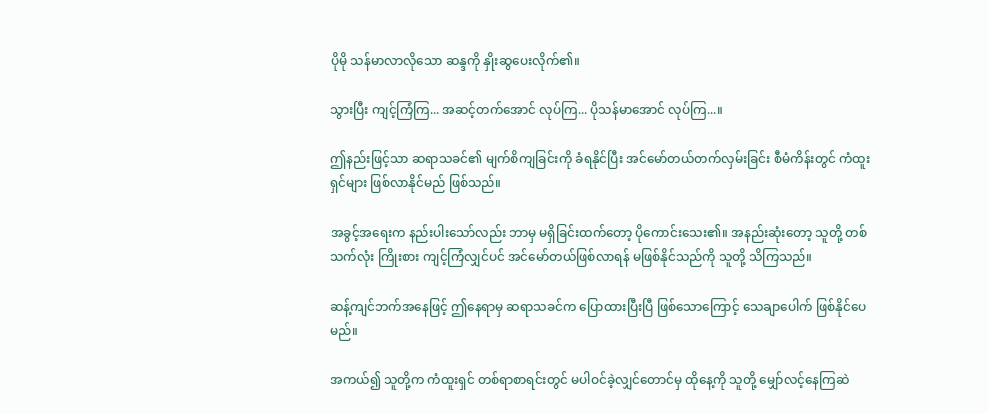ပိုမို သန်မာလာလိုသော ဆန္ဒကို နှိုးဆွပေးလိုက်၏။

သွားပြီး ကျင့်ကြံကြ... အဆင့်တက်အောင် လုပ်ကြ... ပိုသန်မာအောင် လုပ်ကြ...။

ဤနည်းဖြင့်သာ ဆရာသခင်၏ မျက်စိကျခြင်းကို ခံရနိုင်ပြီး အင်မော်တယ်တက်လှမ်းခြင်း စီမံကိန်းတွင် ကံထူးရှင်များ ဖြစ်လာနိုင်မည် ဖြစ်သည်။

အခွင့်အရေးက နည်းပါးသော်လည်း ဘာမှ မရှိခြင်းထက်တော့ ပိုကောင်းသေး၏။ အနည်းဆုံးတော့ သူတို့ တစ်သက်လုံး ကြိုးစား ကျင့်ကြံလျှင်ပင် အင်မော်တယ်ဖြစ်လာရန် မဖြစ်နိုင်သည်ကို သူတို့ သိကြသည်။

ဆန့်ကျင်ဘက်အနေဖြင့် ဤနေရာမှ ဆရာသခင်က ပြောထားပြီးပြီ ဖြစ်သောကြောင့် သေချာပေါက် ဖြစ်နိုင်ပေမည်။

အကယ်၍ သူတို့က ကံထူးရှင် တစ်ရာစာရင်းတွင် မပါဝင်ခဲ့လျှင်တောင်မှ ထိုနေ့ကို သူတို့ မျှော်လင့်နေကြဆဲ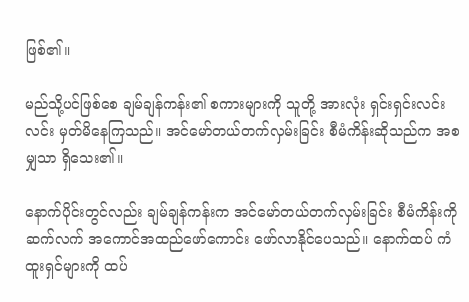ဖြစ်၏။

မည်သို့ပင်ဖြစ်စေ ချမ်ချန်ကန်း၏ စကားများကို သူတို့ အားလုံး ရှင်းရှင်းလင်းလင်း မှတ်မိနေကြသည်။ အင်မော်တယ်တက်လှမ်းခြင်း စီမံကိန်းဆိုသည်က အစမျှသာ ရှိသေး၏။

နောက်ပိုင်းတွင်လည်း ချမ်ချန်ကန်းက အင်မော်တယ်တက်လှမ်းခြင်း စီမံကိန်းကို ဆက်လက် အကောင်အထည်ဖော်ကောင်း ဖော်လာနိုင်ပေသည်။ နောက်ထပ် ကံထူးရှင်များကို ထပ်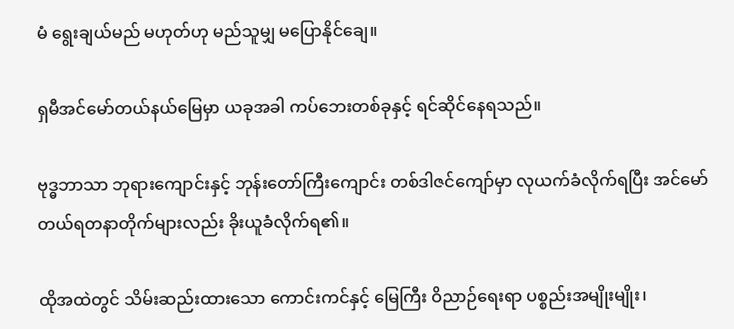မံ ရွေးချယ်မည် မဟုတ်ဟု မည်သူမျှ မပြောနိုင်ချေ။

ရှမီအင်မော်တယ်နယ်မြေမှာ ယခုအခါ ကပ်ဘေးတစ်ခုနှင့် ရင်ဆိုင်နေရသည်။

ဗုဒ္ဓဘာသာ ဘုရားကျောင်းနှင့် ဘုန်းတော်ကြီးကျောင်း တစ်ဒါဇင်ကျော်မှာ လုယက်ခံလိုက်ရပြီး အင်မော်တယ်ရတနာတိုက်များလည်း ခိုးယူခံလိုက်ရ၏။

ထိုအထဲတွင် သိမ်းဆည်းထားသော ကောင်းကင်နှင့် မြေကြီး ဝိညာဉ်ရေးရာ ပစ္စည်းအမျိုးမျိုး၊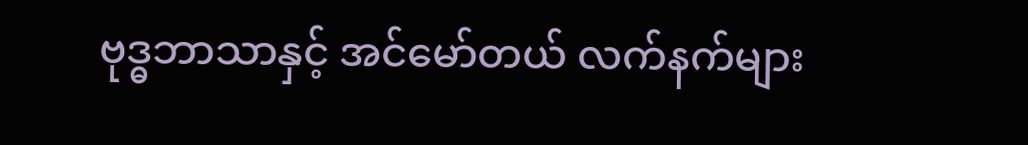ဗုဒ္ဓဘာသာနှင့် အင်မော်တယ် လက်နက်များ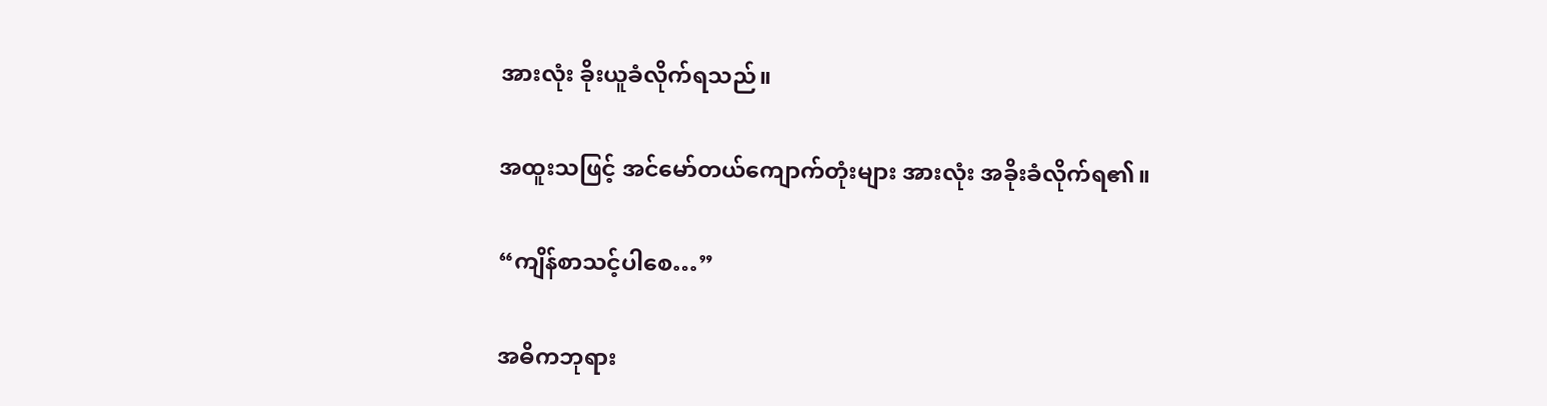အားလုံး ခိုးယူခံလိုက်ရသည်။

အထူးသဖြင့် အင်မော်တယ်ကျောက်တုံးများ အားလုံး အခိုးခံလိုက်ရ၏။

“ကျိန်စာသင့်ပါစေ…”

အဓိကဘုရား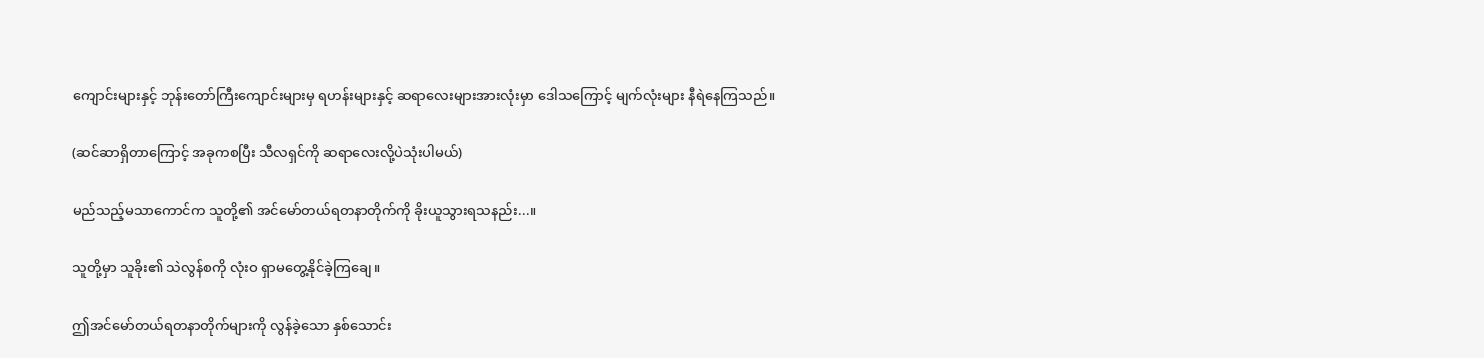ကျောင်းများနှင့် ဘုန်းတော်ကြီးကျောင်းများမှ ရဟန်းများနှင့် ဆရာလေးများအားလုံးမှာ ဒေါသကြောင့် မျက်လုံးများ နီရဲနေကြသည်။

(ဆင်ဆာရှိတာကြောင့် အခုကစပြီး သီလရှင်ကို ဆရာလေးလို့ပဲသုံးပါမယ်)

မည်သည့်မသာကောင်က သူတို့၏ အင်မော်တယ်ရတနာတိုက်ကို ခိုးယူသွားရသနည်း...။

သူတို့မှာ သူခိုး၏ သဲလွန်စကို လုံးဝ ရှာမတွေ့နိုင်ခဲ့ကြချေ။

ဤအင်မော်တယ်ရတနာတိုက်များကို လွန်ခဲ့သော နှစ်သောင်း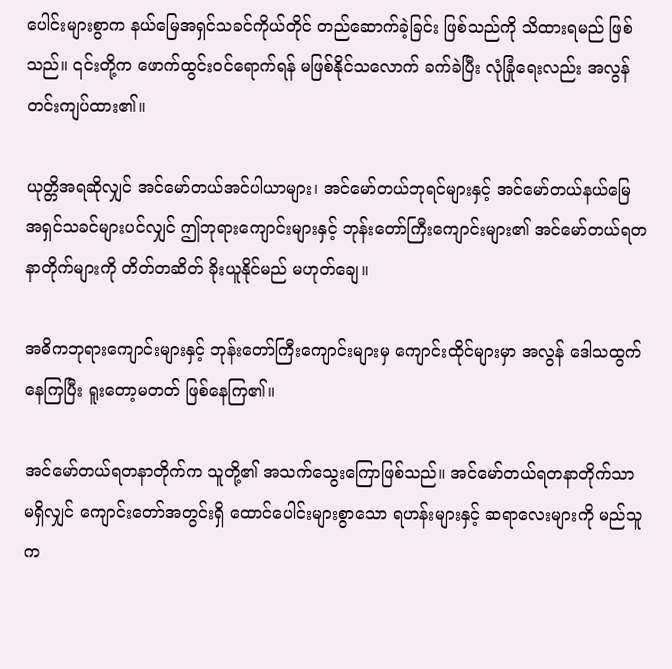ပေါင်းများစွာက နယ်မြေအရှင်သခင်ကိုယ်တိုင် တည်ဆောက်ခဲ့ခြင်း ဖြစ်သည်ကို သိထားရမည် ဖြစ်သည်။ ၎င်းတို့က ဖောက်ထွင်းဝင်ရောက်ရန် မဖြစ်နိုင်သလောက် ခက်ခဲပြီး လုံခြုံရေးလည်း အလွန် တင်းကျပ်ထား၏။

ယုတ္တိအရဆိုလျှင် အင်မော်တယ်အင်ပါယာများ၊ အင်မော်တယ်ဘုရင်များနှင့် အင်မော်တယ်နယ်မြေ အရှင်သခင်များပင်လျှင် ဤဘုရားကျောင်းများနှင့် ဘုန်းတော်ကြီးကျောင်းများ၏ အင်မော်တယ်ရတနာတိုက်များကို တိတ်တဆိတ် ခိုးယူနိုင်မည် မဟုတ်ချေ။

အဓိကဘုရားကျောင်းများနှင့် ဘုန်းတော်ကြီးကျောင်းများမှ ကျောင်းထိုင်များမှာ အလွန် ဒေါသထွက်နေကြပြီး ရူးတော့မတတ် ဖြစ်နေကြ၏။

အင်မော်တယ်ရတနာတိုက်က သူတို့၏ အသက်သွေးကြောဖြစ်သည်။ အင်မော်တယ်ရတနာတိုက်သာ မရှိလျှင် ကျောင်းတော်အတွင်းရှိ ထောင်ပေါင်းများစွာသော ရဟန်းများနှင့် ဆရာလေးများကို မည်သူက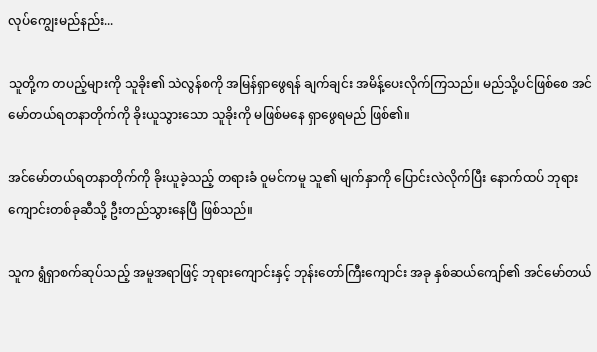လုပ်ကျွေးမည်နည်း...

သူတို့က တပည့်များကို သူခိုး၏ သဲလွန်စကို အမြန်ရှာဖွေရန် ချက်ချင်း အမိန့်ပေးလိုက်ကြသည်။ မည်သို့ပင်ဖြစ်စေ အင်မော်တယ်ရတနာတိုက်ကို ခိုးယူသွားသော သူခိုးကို မဖြစ်မနေ ရှာဖွေရမည် ဖြစ်၏။

အင်မော်တယ်ရတနာတိုက်ကို ခိုးယူခဲ့သည့် တရားခံ ဝူမင်ကမူ သူ၏ မျက်နှာကို ပြောင်းလဲလိုက်ပြီး နောက်ထပ် ဘုရားကျောင်းတစ်ခုဆီသို့ ဦးတည်သွားနေပြီ ဖြစ်သည်။

သူက ရွံရှာစက်ဆုပ်သည့် အမူအရာဖြင့် ဘုရားကျောင်းနှင့် ဘုန်းတော်ကြီးကျောင်း အခု နှစ်ဆယ်ကျော်၏ အင်မော်တယ်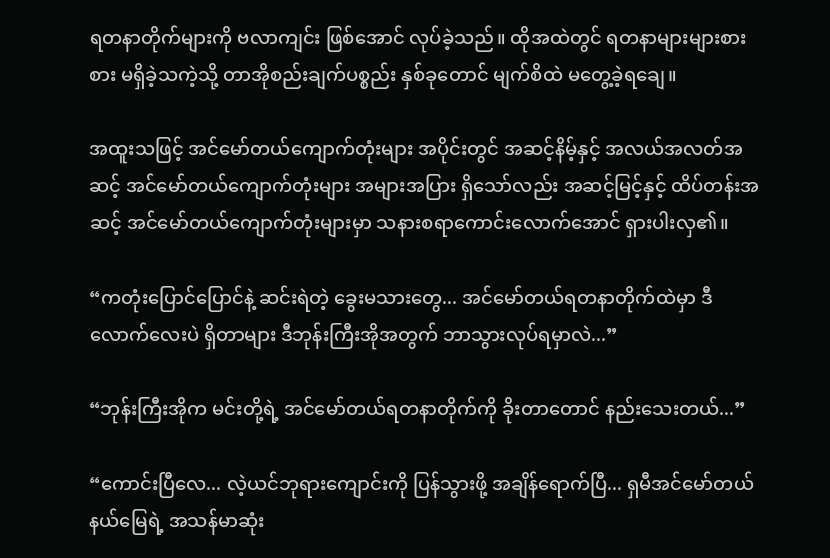ရတနာတိုက်များကို ဗလာကျင်း ဖြစ်အောင် လုပ်ခဲ့သည်။ ထိုအထဲတွင် ရတနာများများစားစား မရှိခဲ့သကဲ့သို့ တာအိုစည်းချက်ပစ္စည်း နှစ်ခုတောင် မျက်စိထဲ မတွေ့ခဲ့ရချေ။

အထူးသဖြင့် အင်မော်တယ်ကျောက်တုံးများ အပိုင်းတွင် အဆင့်နိမ့်နှင့် အလယ်အလတ်အဆင့် အင်မော်တယ်ကျောက်တုံးများ အများအပြား ရှိသော်လည်း အဆင့်မြင့်နှင့် ထိပ်တန်းအဆင့် အင်မော်တယ်ကျောက်တုံးများမှာ သနားစရာကောင်းလောက်အောင် ရှားပါးလှ၏။

“ကတုံးပြောင်ပြောင်နဲ့ ဆင်းရဲတဲ့ ခွေးမသားတွေ... အင်မော်တယ်ရတနာတိုက်ထဲမှာ ဒီလောက်လေးပဲ ရှိတာများ ဒီဘုန်းကြီးအိုအတွက် ဘာသွားလုပ်ရမှာလဲ...”

“ဘုန်းကြီးအိုက မင်းတို့ရဲ့ အင်မော်တယ်ရတနာတိုက်ကို ခိုးတာတောင် နည်းသေးတယ်...”

“ကောင်းပြီလေ... လဲ့ယင်ဘုရားကျောင်းကို ပြန်သွားဖို့ အချိန်ရောက်ပြီ... ရှမီအင်မော်တယ်နယ်မြေရဲ့ အသန်မာဆုံး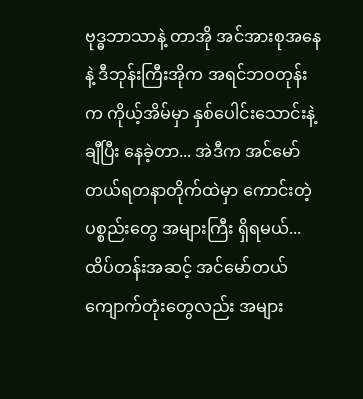ဗုဒ္ဓဘာသာနဲ့ တာအို အင်အားစုအနေနဲ့ ဒီဘုန်းကြီးအိုက အရင်ဘဝတုန်းက ကိုယ့်အိမ်မှာ နှစ်ပေါင်းသောင်းနဲ့ချီပြီး နေခဲ့တာ... အဲဒီက အင်မော်တယ်ရတနာတိုက်ထဲမှာ ကောင်းတဲ့ပစ္စည်းတွေ အများကြီး ရှိရမယ်... ထိပ်တန်းအဆင့် အင်မော်တယ်ကျောက်တုံးတွေလည်း အများ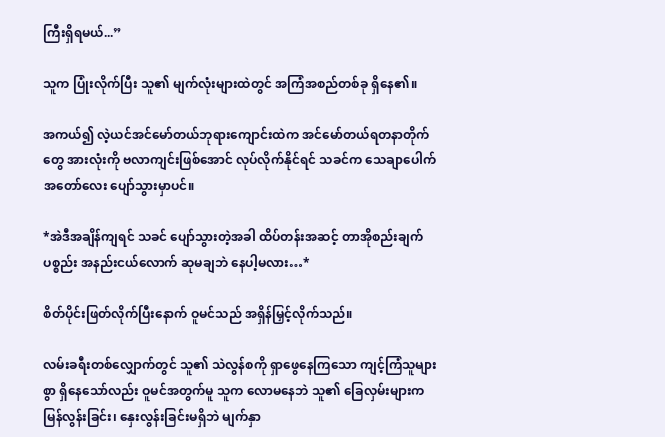ကြီးရှိရမယ်...”

သူက ပြုံးလိုက်ပြီး သူ၏ မျက်လုံးများထဲတွင် အကြံအစည်တစ်ခု ရှိနေ၏။

အကယ်၍ လဲ့ယင်အင်မော်တယ်ဘုရားကျောင်းထဲက အင်မော်တယ်ရတနာတိုက်တွေ အားလုံးကို ဗလာကျင်းဖြစ်အောင် လုပ်လိုက်နိုင်ရင် သခင်က သေချာပေါက် အတော်လေး ပျော်သွားမှာပင်။

*အဲဒီအချိန်ကျရင် သခင် ပျော်သွားတဲ့အခါ ထိပ်တန်းအဆင့် တာအိုစည်းချက်ပစ္စည်း အနည်းငယ်လောက် ဆုမချဘဲ နေပါ့မလား…*

စိတ်ပိုင်းဖြတ်လိုက်ပြီးနောက် ဝူမင်သည် အရှိန်မြှင့်လိုက်သည်။

လမ်းခရီးတစ်လျှောက်တွင် သူ၏ သဲလွန်စကို ရှာဖွေနေကြသော ကျင့်ကြံသူများစွာ ရှိနေသော်လည်း ဝူမင်အတွက်မူ သူက လောမနေဘဲ သူ၏ ခြေလှမ်းများက မြန်လွန်းခြင်း၊ နှေးလွန်းခြင်းမရှိဘဲ မျက်နှာ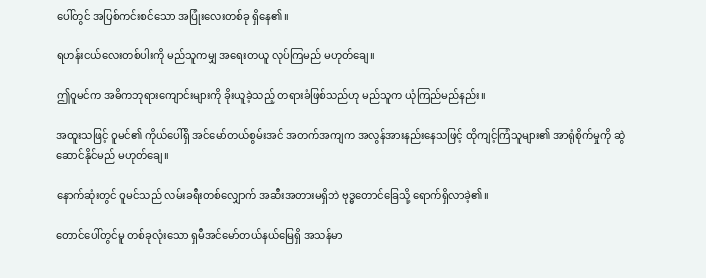ပေါ်တွင် အပြစ်ကင်းစင်သော အပြုံးလေးတစ်ခု ရှိနေ၏။

ရဟန်းငယ်လေးတစ်ပါးကို မည်သူကမျှ အရေးတယူ လုပ်ကြမည် မဟုတ်ချေ။

ဤဝူမင်က အဓိကဘုရားကျောင်းများကို ခိုးယူခဲ့သည့် တရားခံဖြစ်သည်ဟု မည်သူက ယုံကြည်မည်နည်း။

အထူးသဖြင့် ဝူမင်၏ ကိုယ်ပေါ်ရှိ အင်မော်တယ်စွမ်းအင် အတက်အကျက အလွန်အားနည်းနေသဖြင့် ထိုကျင့်ကြံသူများ၏ အာရုံစိုက်မှုကို ဆွဲဆောင်နိုင်မည် မဟုတ်ချေ။

နောက်ဆုံးတွင် ဝူမင်သည် လမ်းခရီးတစ်လျှောက် အဆီးအတားမရှိဘဲ ဗုဒ္ဓတောင်ခြေသို့ ရောက်ရှိလာခဲ့၏။

တောင်ပေါ်တွင်မူ တစ်ခုလုံးသော ရှမီအင်မော်တယ်နယ်မြေရှိ အသန်မာ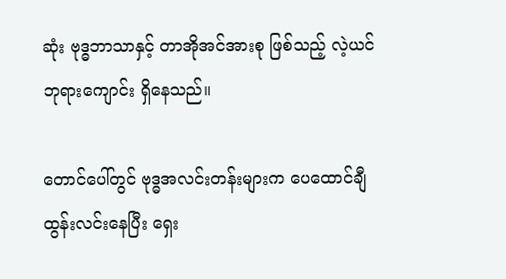ဆုံး ဗုဒ္ဓဘာသာနှင့် တာအိုအင်အားစု ဖြစ်သည့် လဲ့ယင်ဘုရားကျောင်း ရှိနေသည်။

တောင်ပေါ်တွင် ဗုဒ္ဓအလင်းတန်းများက ပေထောင်ချီ ထွန်းလင်းနေပြီး ရှေး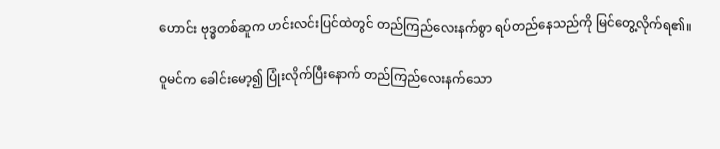ဟောင်း ဗုဒ္ဓတစ်ဆူက ဟင်းလင်းပြင်ထဲတွင် တည်ကြည်လေးနက်စွာ ရပ်တည်နေသည်ကို မြင်တွေ့လိုက်ရ၏။

ဝူမင်က ခေါင်းမော့၍ ပြုံးလိုက်ပြီးနောက် တည်ကြည်လေးနက်သော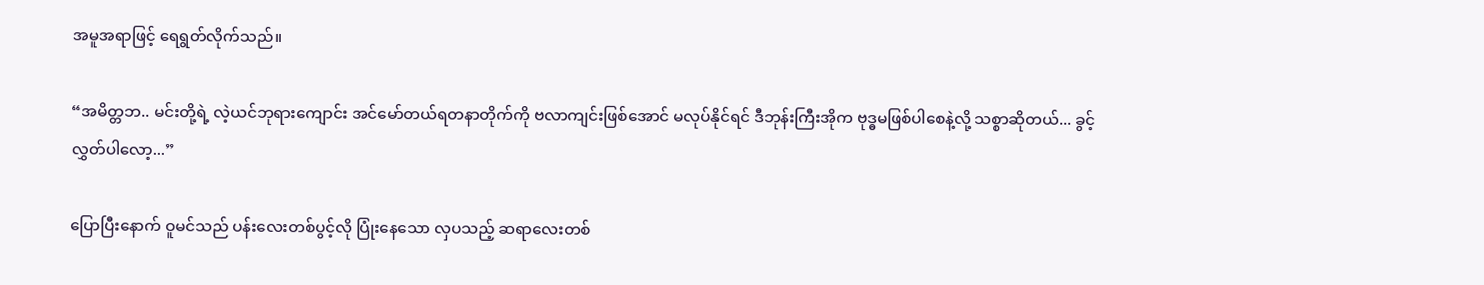အမူအရာဖြင့် ရေရွတ်လိုက်သည်။

“အမိတ္တဘ.. မင်းတို့ရဲ့ လဲ့ယင်ဘုရားကျောင်း အင်မော်တယ်ရတနာတိုက်ကို ဗလာကျင်းဖြစ်အောင် မလုပ်နိုင်ရင် ဒီဘုန်းကြီးအိုက ဗုဒ္ဓမဖြစ်ပါစေနဲ့လို့ သစ္စာဆိုတယ်... ခွင့်လွှတ်ပါလော့...”

ပြောပြီးနောက် ဝူမင်သည် ပန်းလေးတစ်ပွင့်လို ပြုံးနေသော လှပသည့် ဆရာလေးတစ်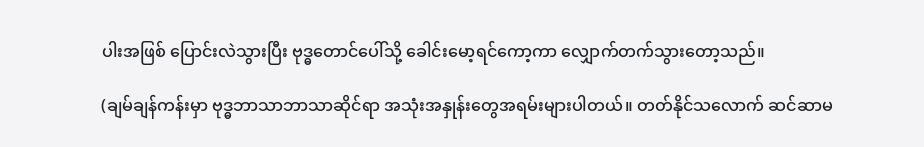ပါးအဖြစ် ပြောင်းလဲသွားပြီး ဗုဒ္ဓတောင်ပေါ်သို့ ခေါင်းမော့ရင်ကော့ကာ လျှောက်တက်သွားတော့သည်။

(ချမ်ချန်ကန်းမှာ ဗုဒ္ဓဘာသာဘာသာဆိုင်ရာ အသုံးအနှုန်းတွေအရမ်းများပါတယ်။ တတ်နိုင်သလောက် ဆင်ဆာမ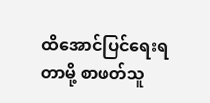ထိအောင်ပြင်ရေးရတာမို့ စာဖတ်သူ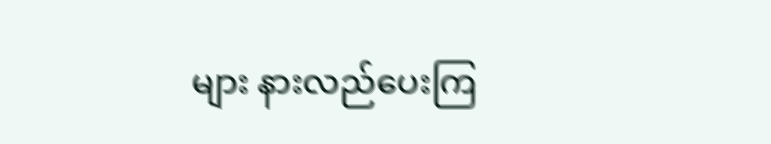များ နားလည်ပေးကြ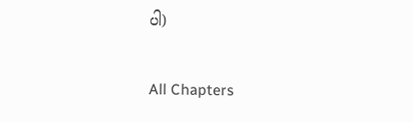ပါ)

All Chapters